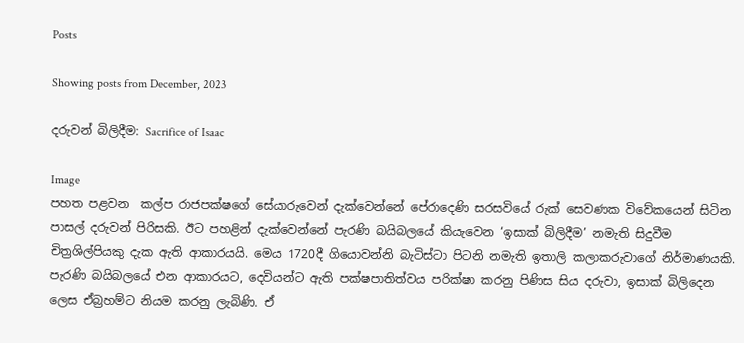Posts

Showing posts from December, 2023

දරුවන් බිලිදීම: Sacrifice of Isaac

Image
පහත පළවන  කල්ප රාජපක්ෂගේ සේයාරුවෙන් දැක්වෙන්නේ පේරාදෙණි සරසවියේ රුක් සෙවණක විවේකයෙන් සිටින පාසල් දරුවන් පිරිසකි. ඊට පහළින් දැක්වෙන්නේ පැරණි බයිබලයේ කියැවෙන ‘ඉසාක් බිලිදීම’ නමැති සිදුවීම චිත්‍රශිල්පියකු දැක ඇති ආකාරයයි. මෙය 1720දී ගියොවන්නි බැටිස්ටා පිටනි නමැති ඉතාලි කලාකරුවාගේ නිර්මාණයකි. පැරණි බයිබලයේ එන ආකාරයට, දෙවියන්ට ඇති පක්ෂපාතිත්වය පරික්ෂා කරනු පිණිස සිය දරුවා, ඉසාක් බිලිදෙන ලෙස ඒබ්‍රහම්ට නියම කරනු ලැබිණි. ඒ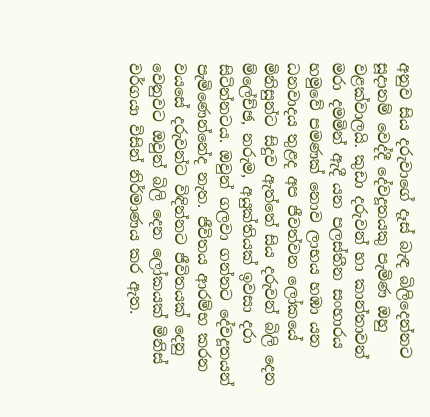අනුව සිය දරුවාගේ දෑස් බැඳ බිලිදෙන්නට සූදානම් වෙද්දී දේවදූතයකු පැමිණ ඔහු වළක්වාලයි. කුඩා දරුවන් හා කාන්තාවන් මරා දමමින් ඇදී යන පලස්තීන සංහාරය හමුවේ පමණක් නොව ලාභය හඹා යන ධනවාදය තුළද අප ජීවත්වන ලෝකයේ මිනිසුන්ට සිදුව ඇත්තේ සිය දරුවන් බිලි දෙන ම්ලේච්ඡ, නරුම, අයුක්තියක් ඉවසා දරා සිටින්නටය. ඔවුන් ගලවා ගන්නට දේවදූතයන් පැමිණෙන්නේද නැත. ජීවිතය ආරම්භ කරන වයසේ දරුවන්ට විඳින්නට ජීවිතයක් දෙනු වෙනුවට ඔවුන් බිලි දෙන ලෝකයක් මිනිස් වර්ගයා විසින් නිර්මාණය කර ඇත.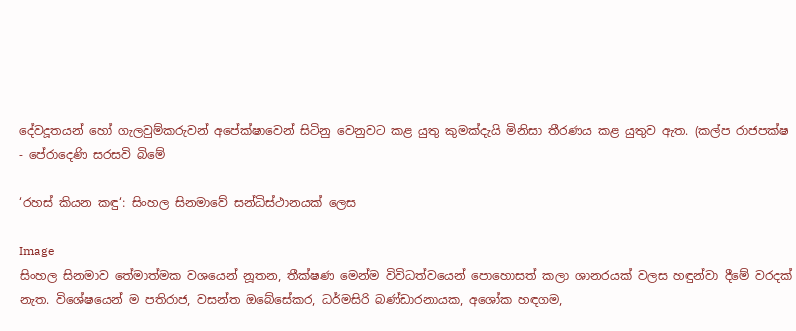දේවදූතයන් හෝ ගැලවුම්කරුවන් අපේක්ෂාවෙන් සිටිනු වෙනුවට කළ යුතු කුමක්දැයි මිනිසා තීරණය කළ යුතුව ඇත. (කල්ප රාජපක්ෂ - පේරාදෙණි සරසවි බිමේ

‘රහස් කියන කඳු‘: සිංහල සිනමාවේ සන්ධිස්ථානයක් ලෙස

Image
සිංහල සිනමාව තේමාත්මක වශයෙන් නූතන, තීක්ෂණ මෙන්ම විවිධත්වයෙන් පොහොසත් කලා ශානරයක් වලස හඳුන්වා දීමේ වරදක් නැත. විශේෂයෙන් ම පතිරාජ, වසන්ත ඔබේසේකර, ධර්මසිරි බණ්ඩාරනායක, අශෝක හඳගම,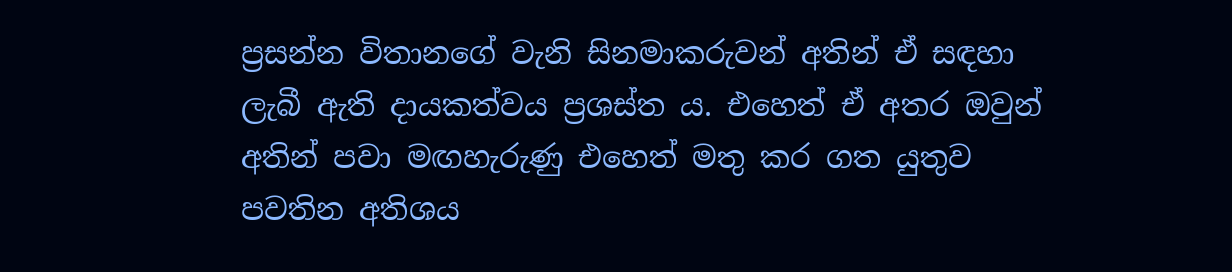ප්‍රසන්න විතානගේ වැනි සිනමාකරුවන් අතින් ඒ සඳහා ලැබී ඇති දායකත්වය ප්‍රශස්ත ය. එහෙත් ඒ අතර ඔවුන් අතින් පවා මඟහැරුණු එහෙත් මතු කර ගත යුතුව  පවතින අතිශය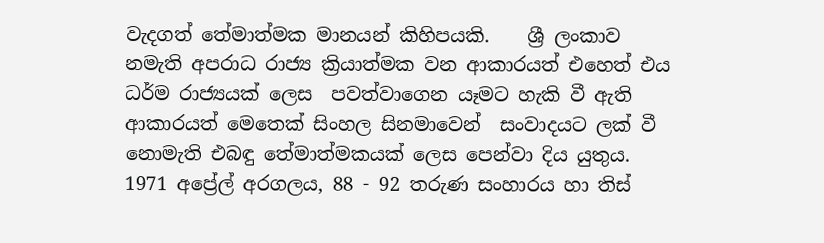වැදගත් තේමාත්මක මානයන් කිහිපයකි.    ශ්‍රී ලංකාව නමැති අපරාධ රාජ්‍ය ක්‍රියාත්මක වන ආකාරයත් එහෙත් එය ධර්ම රාජ්‍යයක් ලෙස  පවත්වාගෙන යෑමට හැකි වී ඇති ආකාරයත් මෙතෙක් සිංහල සිනමාවෙන්  සංවාදයට ලක් වී නොමැති එබඳු තේමාත්මකයක් ලෙස පෙන්වා දිය යුතුය. 1971 අප්‍රේල් අරගලය, 88 - 92 තරුණ සංහාරය හා තිස්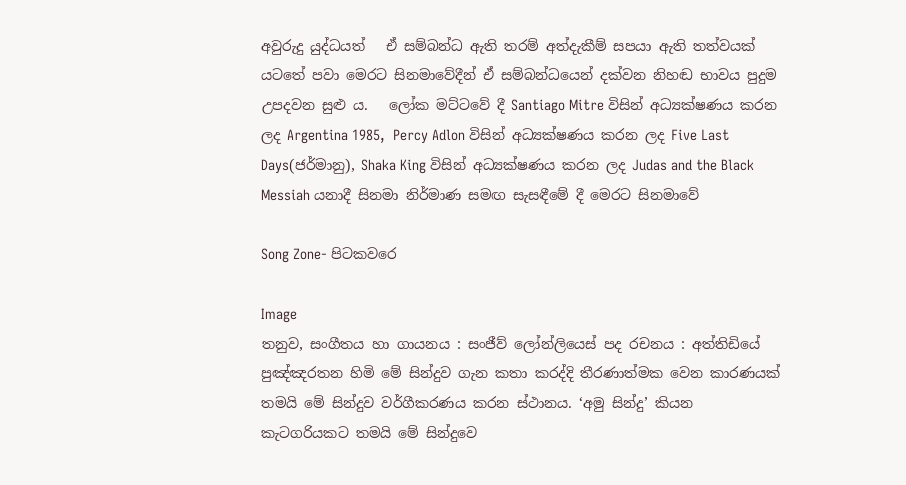අවුරුදු යුද්ධයත්   ඒ සම්බන්ධ ඇති තරම් අත්දැකීම් සපයා ඇති තත්වයක් යටතේ පවා මෙරට සිනමාවේදීන් ඒ සම්බන්ධයෙන් දක්වන නිහඬ භාවය පුදුම උපදවන සුළු ය.   ලෝක මට්ටවේ දී Santiago Mitre විසින් අධ්‍යක්ෂණය කරන ලද Argentina 1985,  Percy Adlon විසින් අධ්‍යක්ෂණය කරන ලද Five Last Days(ජර්මානු), Shaka King විසින් අධ්‍යක්ෂණය කරන ලද Judas and the Black Messiah යනාදී සිනමා නිර්මාණ සමඟ සැසඳීමේ දී මෙරට සිනමාවේ

Song Zone- පිටකවරෙ

Image
තනුව, සංගීතය හා ගායනය : සංජීව් ලෝන්ලියෙස් පද රචනය : අත්තිඩියේ පුඤ්ඤරතන හිමි මේ සින්දුව ගැන කතා කරද්දි තීරණාත්මක වෙන කාරණයක් තමයි මේ සින්දුව වර්ගීකරණය කරන ස්ථානය. ‘අමු සින්දු’ කියන කැටගරියකට තමයි මේ සින්දුවෙ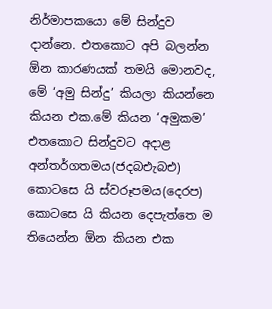නිර්මාපකයො මේ සින්දුව දාන්නෙ. එතකොට අපි බලන්න ඕන කාරණයක් තමයි මොනවද, මේ ‘අමු සින්දු’ කියලා කියන්නෙ කියන එක.මේ කියන ‘අමුකම’ එතකොට සින්දුවට අදාළ අන්තර්ගතමය(ජදබඑැබඑ) කොටසෙ යි ස්වරූපමය(දෙරප) කොටසෙ යි කියන දෙපැත්තෙ ම තියෙන්න ඕන කියන එක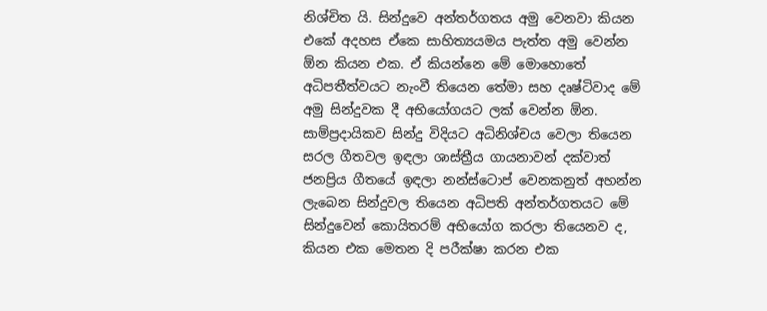නිශ්චිත යි. සින්දුවෙ අන්තර්ගතය අමු වෙනවා කියන එකේ අදහස ඒකෙ සාහිත්‍යයමය පැත්ත අමු වෙන්න ඕන කියන එක. ඒ කියන්නෙ මේ මොහොතේ අධිපතීත්වයට නැංවී තියෙන තේමා සහ දෘෂ්ටිවාද මේ අමු සින්දුවක දී අභියෝගයට ලක් වෙන්න ඕන. සාම්ප්‍රදායිකව සින්දු විදියට අධිනිශ්චය වෙලා තියෙන සරල ගීතවල ඉඳලා ශාස්ත්‍රීය ගායනාවන් දක්වාත් ජනප්‍රිය ගීතයේ ඉඳලා නන්ස්ටොප් වෙනකනුත් අහන්න ලැබෙන සින්දුවල තියෙන අධිපති අන්තර්ගතයට මේ සින්දුවෙන් කොයිතරම් අභියෝග කරලා තියෙනව ද, කියන එක මෙතන දි පරීක්ෂා කරන එක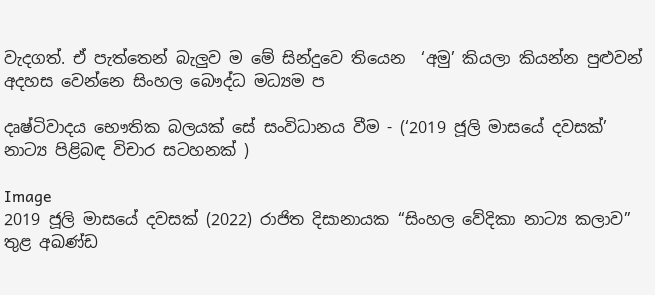වැදගත්. ඒ පැත්තෙන් බැලු‍ව ම මේ සින්දුවෙ තියෙන  ‘අමු’ කියලා කියන්න පුළුවන් අදහස වෙන්නෙ සිංහල බෞද්ධ මධ්‍යම ප

දෘෂ්ටිවාදය භෞතික බලයක් සේ සංවිධානය වීම - (‘2019 ජූලි මාසයේ දවසක්’ නාට්‍ය පිළිබඳ විචාර සටහනක් )

Image
2019 ජූලි මාසයේ දවසක් (2022) රාජිත දිසානායක “සිංහල වේදිකා නාට්‍ය කලාව” තුළ අඛණ්ඩ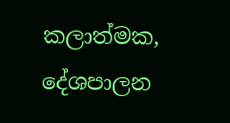කලාත්මක, දේශපාලන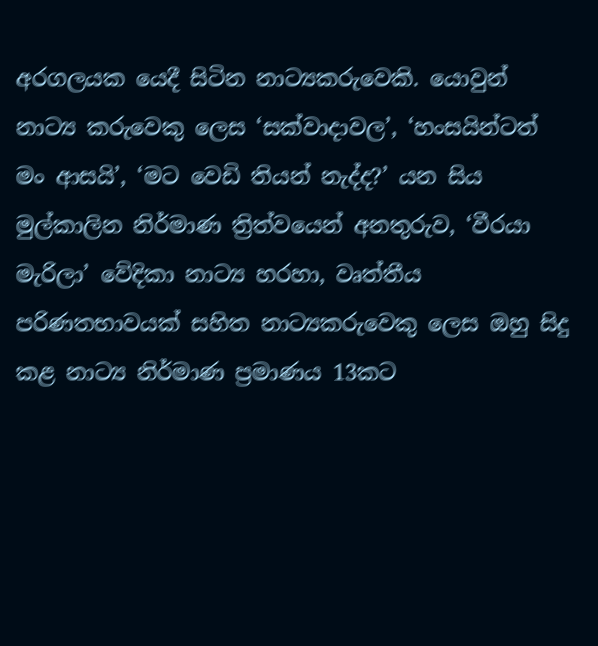අරගලයක යෙදී සිටින නාට්‍යකරුවෙකි. යොවුන් නාට්‍ය කරුවෙකු ලෙස ‘සක්වාදාවල’, ‘හංසයින්ටත් මං ආසයි’, ‘මට වෙඩි තියන් නැද්ද?’ යන සිය මුල්කාලින නිර්මාණ ත්‍රිත්වයෙන් අනතුරුව, ‘වීරයා මැරිලා’ වේදිකා නාට්‍ය හරහා, වෘත්තීය පරිණතභාවයක් සහිත නාට්‍යකරුවෙකු ලෙස ඔහු සිදු  කළ නාට්‍ය නිර්මාණ ප්‍රමාණය 13කට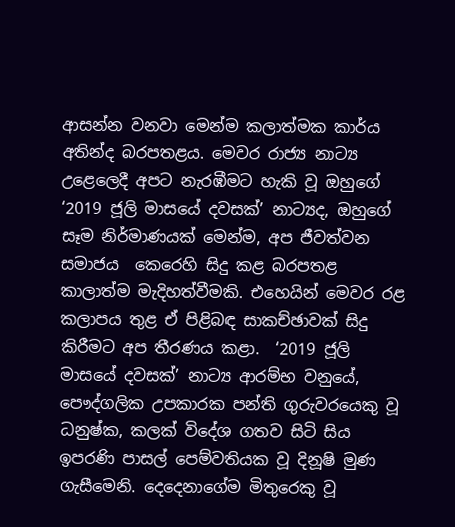ආසන්න වනවා මෙන්ම කලාත්මක කාර්ය අතින්ද බරපතළය. මෙවර රාජ්‍ය නාට්‍ය උළෙලෙදී අපට නැරඹීමට හැකි වූ ඔහුගේ ‘2019 ජූලි මාසයේ දවසක්’ නාට්‍යද, ඔහුගේ සෑම නිර්මාණයක් මෙන්ම, අප ජීවත්වන සමාජය  කෙරෙහි සිදු කළ බරපතළ කාලාත්ම මැදිහත්වීමකි. එහෙයින් මෙවර රළ කලාපය තුළ ඒ පිළිබඳ සාකච්ඡාවක් සිදු කිරීමට අප තීරණය කළා.  ‘2019 ජූලි මාසයේ දවසක්’ නාට්‍ය ආරම්භ වනුයේ, පෞද්ගලික උපකාරක පන්ති ගුරුවරයෙකු වූ ධනුෂ්ක, කලක් විදේශ ගතව සිටි සිය ඉපරණි පාසල් පෙම්වතියක වූ දිනූෂි මුණ ගැසීමෙනි. දෙදෙනාගේම මිතුරෙකු වූ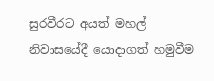සුරවීරට අයත් මහල් නිවාසයේදී යොදාගත් හමුවීම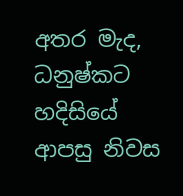අතර මැද, ධනුෂ්කට හදිසියේ ආපසු නිවස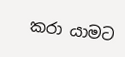කරා යාමට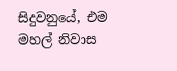සිදුවනුයේ, එම මහල් නිවාස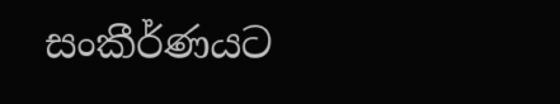සංකීර්ණයට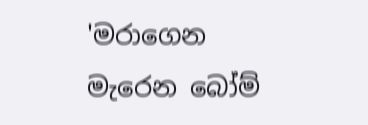'මරාගෙන මැරෙන බෝම්